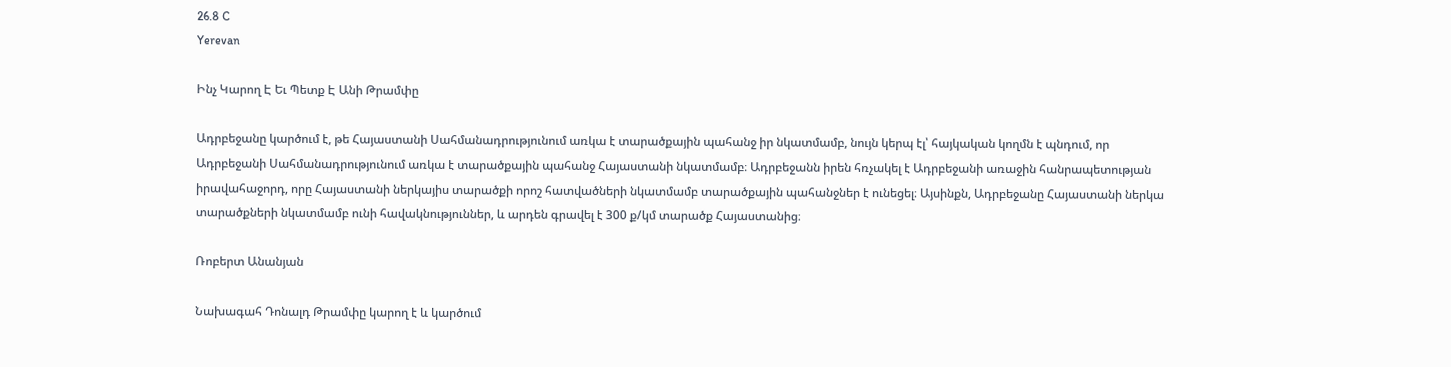26.8 C
Yerevan

Ինչ Կարող Է Եւ Պետք Է Անի Թրամփը

Ադրբեջանը կարծում է, թե Հայաստանի Սահմանադրությունում առկա է տարածքային պահանջ իր նկատմամբ, նույն կերպ էլ՝ հայկական կողմն է պնդում, որ Ադրբեջանի Սահմանադրությունում առկա է տարածքային պահանջ Հայաստանի նկատմամբ։ Ադրբեջանն իրեն հռչակել է Ադրբեջանի առաջին հանրապետության իրավահաջորդ, որը Հայաստանի ներկայիս տարածքի որոշ հատվածների նկատմամբ տարածքային պահանջներ է ունեցել։ Այսինքն, Ադրբեջանը Հայաստանի ներկա տարածքների նկատմամբ ունի հավակնություններ, և արդեն գրավել է 300 ք/կմ տարածք Հայաստանից։

Ռոբերտ Անանյան

Նախագահ Դոնալդ Թրամփը կարող է և կարծում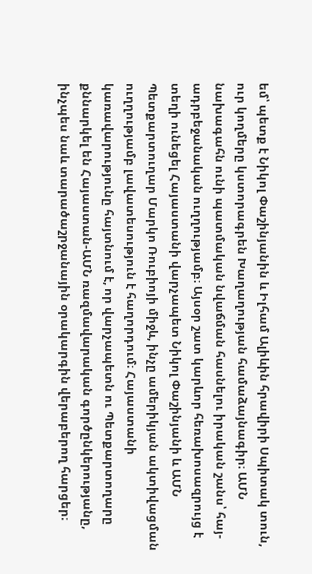եմ՝ պետք է Նիկոլ Փաշինյանին և Իլհամ Ալիևին հրավիրի Սպիտակ տուն, ուր կողմերը կստորագրեն Խաղաղության համաձայնագիր։ ԱՄՆ նախագահն ունի պատմական նվաճման հասնելու իրական շանս՝ հայ-ադրբեջանական ուղղությամբ։ Այսօր շատ կարևոր հեռախոսազրույց է տեղի ունեցել Հայաստանի վարչապետ Նիկոլ Փաշինյանի և ԱՄՆ Պետքարտուղար Մարկո Ռուբիոյի միջև, ինչը ամերիկյան ակտիվացման ուղղությամբ լավատեսություն է հաղորդում։ Հայաստանի կառավարությունը հայտնում է, որ վարչապետն ու Պետքարտողարը քննարկել են Հայաստան-ԱՄՆ ռազմավարական գործընկերությանը, ինչպես նաև տարածաշրջանային օրակարգին վերաբերող հարցեր։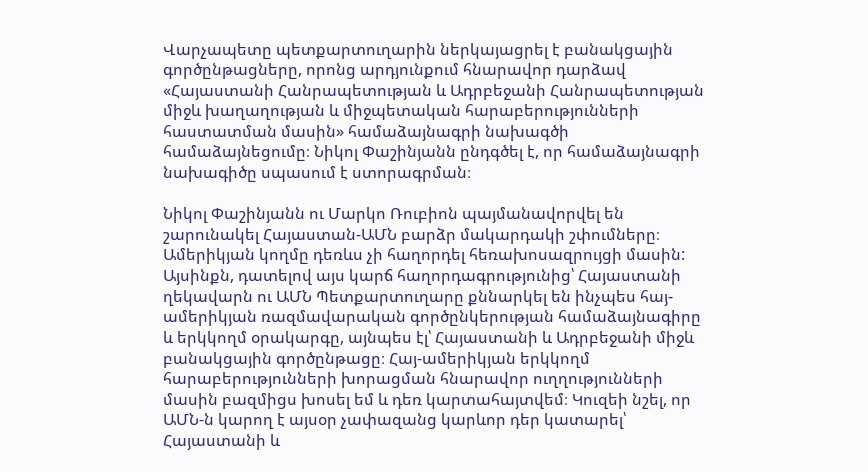Վարչապետը պետքարտուղարին ներկայացրել է բանակցային գործընթացները, որոնց արդյունքում հնարավոր դարձավ «Հայաստանի Հանրապետության և Ադրբեջանի Հանրապետության միջև խաղաղության և միջպետական հարաբերությունների հաստատման մասին» համաձայնագրի նախագծի համաձայնեցումը։ Նիկոլ Փաշինյանն ընդգծել է, որ համաձայնագրի նախագիծը սպասում է ստորագրման։

Նիկոլ Փաշինյանն ու Մարկո Ռուբիոն պայմանավորվել են շարունակել Հայաստան-ԱՄՆ բարձր մակարդակի շփումները։ Ամերիկյան կողմը դեռևս չի հաղորդել հեռախոսազրույցի մասին: Այսինքն, դատելով այս կարճ հաղորդագրությունից՝ Հայաստանի ղեկավարն ու ԱՄՆ Պետքարտուղարը քննարկել են ինչպես հայ-ամերիկյան ռազմավարական գործընկերության համաձայնագիրը և երկկողմ օրակարգը, այնպես էլ՝ Հայաստանի և Ադրբեջանի միջև բանակցային գործընթացը։ Հայ-ամերիկյան երկկողմ հարաբերությունների խորացման հնարավոր ուղղությունների մասին բազմիցս խոսել եմ և դեռ կարտահայտվեմ։ Կուզեի նշել, որ ԱՄՆ‑ն կարող է այսօր չափազանց կարևոր դեր կատարել՝ Հայաստանի և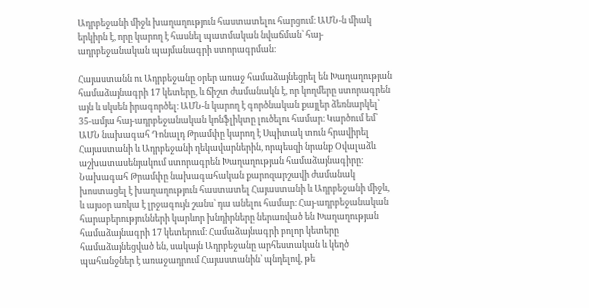Ադրբեջանի միջև խաղաղություն հաստատելու հարցում։ ԱՄՆ‑ն միակ երկիրն է, որը կարող է հասնել պատմական նվաճման՝ հայ-ադրբեջանական պայմանագրի ստորագրման։

Հայաստանն ու Ադրբեջանը օրեր առաջ համաձայնեցրել են Խաղաղության համաձայնագրի 17 կետերը, և ճիշտ ժամանակն է, որ կողմերը ստորագրեն այն և սկսեն իրագործել։ ԱՄՆ‑ն կարող է գործնական քայլեր ձեռնարկել՝ 35-ամյա հայ-ադրբեջանական կոնֆլիկտը լուծելու համար։ Կարծում եմ՝ ԱՄՆ նախագահ Դոնալդ Թրամփը կարող է Սպիտակ տուն հրավիրել Հայաստանի և Ադրբեջանի ղեկավարներին, որպեսզի նրանք Օվալաձև աշխատասենյակում ստորագրեն Խաղաղության համաձայնագիրը։ Նախագահ Թրամփը նախագահական քարոզարշավի ժամանակ խոստացել է խաղաղություն հաստատել Հայաստանի և Ադրբեջանի միջև, և այսօր առկա է լրջագույն շանս՝ դա անելու համար։ Հայ-ադրբեջանական հարաբերությունների կարևոր խնդիրները ներառված են Խաղաղության համաձայնագրի 17 կետերում։ Համաձայնագրի բոլոր կետերը համաձայնեցված են, սակայն Ադրբեջանը արհեստական և կեղծ պահանջներ է առաջադրում Հայաստանին՝ պնդելով, թե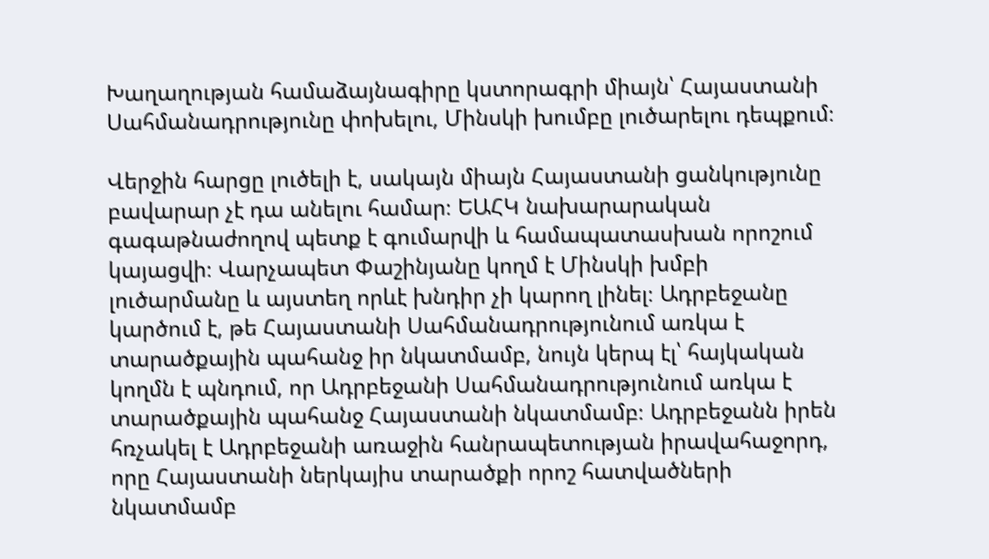Խաղաղության համաձայնագիրը կստորագրի միայն՝ Հայաստանի Սահմանադրությունը փոխելու, Մինսկի խումբը լուծարելու դեպքում։

Վերջին հարցը լուծելի է, սակայն միայն Հայաստանի ցանկությունը բավարար չէ դա անելու համար։ ԵԱՀԿ նախարարական գագաթնաժողով պետք է գումարվի և համապատասխան որոշում կայացվի։ Վարչապետ Փաշինյանը կողմ է Մինսկի խմբի լուծարմանը և այստեղ որևէ խնդիր չի կարող լինել։ Ադրբեջանը կարծում է, թե Հայաստանի Սահմանադրությունում առկա է տարածքային պահանջ իր նկատմամբ, նույն կերպ էլ՝ հայկական կողմն է պնդում, որ Ադրբեջանի Սահմանադրությունում առկա է տարածքային պահանջ Հայաստանի նկատմամբ։ Ադրբեջանն իրեն հռչակել է Ադրբեջանի առաջին հանրապետության իրավահաջորդ, որը Հայաստանի ներկայիս տարածքի որոշ հատվածների նկատմամբ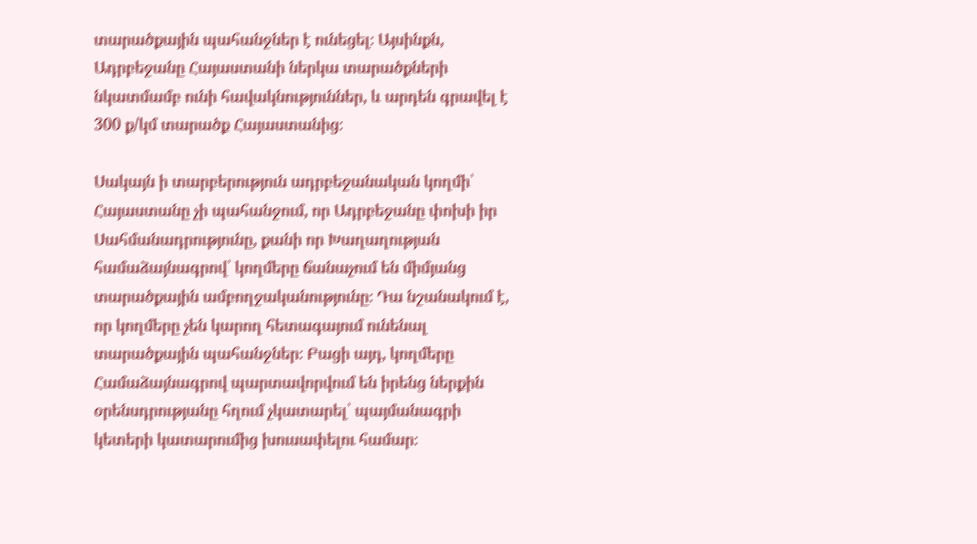տարածքային պահանջներ է ունեցել։ Այսինքն, Ադրբեջանը Հայաստանի ներկա տարածքների նկատմամբ ունի հավակնություններ, և արդեն գրավել է 300 ք/կմ տարածք Հայաստանից։

Սակայն ի տարբերություն ադրբեջանական կողմի՝ Հայաստանը չի պահանջում, որ Ադրբեջանը փոխի իր Սահմանադրությունը, քանի որ Խաղաղության համաձայնագրով՝ կողմերը ճանաչում են միմյանց տարածքային ամբողջականությունը։ Դա նշանակում է, որ կողմերը չեն կարող հետագայում ունենալ տարածքային պահանջներ։ Բացի այդ, կողմերը Համաձայնագրով պարտավորվում են իրենց ներքին օրենսդրությանը հղում չկատարել՝ պայմանագրի կետերի կատարումից խուսափելու համար։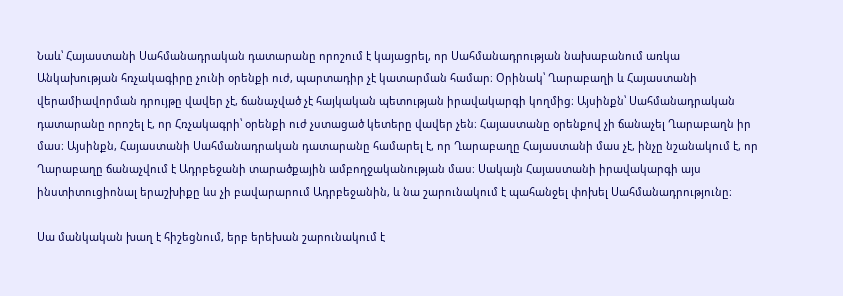Նաև՝ Հայաստանի Սահմանադրական դատարանը որոշում է կայացրել, որ Սահմանադրության նախաբանում առկա Անկախության հռչակագիրը չունի օրենքի ուժ, պարտադիր չէ կատարման համար։ Օրինակ՝ Ղարաբաղի և Հայաստանի վերամիավորման դրույթը վավեր չէ, ճանաչված չէ հայկական պետության իրավակարգի կողմից։ Այսինքն՝ Սահմանադրական դատարանը որոշել է, որ Հռչակագրի՝ օրենքի ուժ չստացած կետերը վավեր չեն։ Հայաստանը օրենքով չի ճանաչել Ղարաբաղն իր մաս։ Այսինքն, Հայաստանի Սահմանադրական դատարանը համարել է, որ Ղարաբաղը Հայաստանի մաս չէ, ինչը նշանակում է, որ Ղարաբաղը ճանաչվում է Ադրբեջանի տարածքային ամբողջականության մաս։ Սակայն Հայաստանի իրավակարգի այս ինստիտուցիոնալ երաշխիքը ևս չի բավարարում Ադրբեջանին, և նա շարունակում է պահանջել փոխել Սահմանադրությունը։

Սա մանկական խաղ է հիշեցնում, երբ երեխան շարունակում է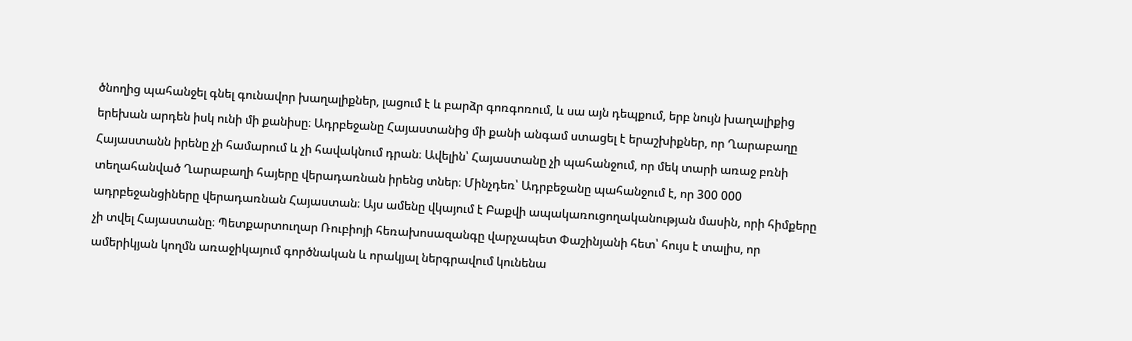ծնողից պահանջել գնել գունավոր խաղալիքներ, լացում է և բարձր գոռգոռում, և սա այն դեպքում, երբ նույն խաղալիքից երեխան արդեն իսկ ունի մի քանիսը։ Ադրբեջանը Հայաստանից մի քանի անգամ ստացել է երաշխիքներ, որ Ղարաբաղը Հայաստանն իրենը չի համարում և չի հավակնում դրան։ Ավելին՝ Հայաստանը չի պահանջում, որ մեկ տարի առաջ բռնի տեղահանված Ղարաբաղի հայերը վերադառնան իրենց տներ։ Մինչդեռ՝ Ադրբեջանը պահանջում է, որ 300 000 ադրբեջանցիները վերադառնան Հայաստան։ Այս ամենը վկայում է Բաքվի ապակառուցողականության մասին, որի հիմքերը չի տվել Հայաստանը։ Պետքարտուղար Ռուբիոյի հեռախոսազանգը վարչապետ Փաշինյանի հետ՝ հույս է տալիս, որ ամերիկյան կողմն առաջիկայում գործնական և որակյալ ներգրավում կունենա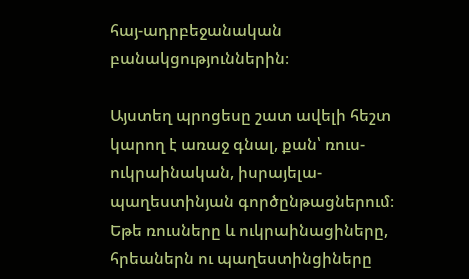հայ-ադրբեջանական բանակցություններին։

Այստեղ պրոցեսը շատ ավելի հեշտ կարող է առաջ գնալ, քան՝ ռուս-ուկրաինական, իսրայելա-պաղեստինյան գործընթացներում։ Եթե ռուսները և ուկրաինացիները, հրեաներն ու պաղեստինցիները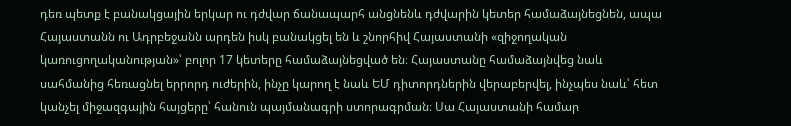դեռ պետք է բանակցային երկար ու դժվար ճանապարհ անցնենև դժվարին կետեր համաձայնեցնեն, ապա Հայաստանն ու Ադրբեջանն արդեն իսկ բանակցել են և շնորհիվ Հայաստանի «զիջողական կառուցողականության»՝ բոլոր 17 կետերը համաձայնեցված են։ Հայաստանը համաձայնվեց նաև սահմանից հեռացնել երրորդ ուժերին, ինչը կարող է նաև ԵՄ դիտորդներին վերաբերվել, ինչպես նաև՝ հետ կանչել միջազգային հայցերը՝ հանուն պայմանագրի ստորագրման։ Սա Հայաստանի համար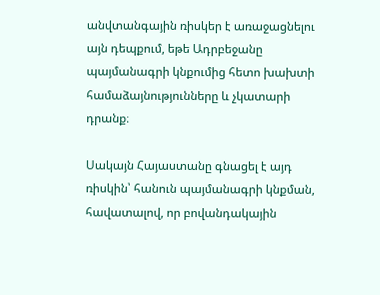անվտանգային ռիսկեր է առաջացնելու այն դեպքում, եթե Ադրբեջանը պայմանագրի կնքումից հետո խախտի համաձայնությունները և չկատարի դրանք։

Սակայն Հայաստանը գնացել է այդ ռիսկին՝ հանուն պայմանագրի կնքման, հավատալով, որ բովանդակային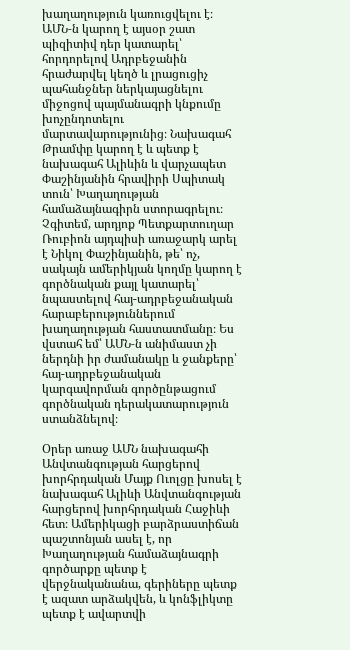խաղաղություն կառուցվելու է։ ԱՄՆ‑ն կարող է այսօր շատ պիզիտիվ դեր կատարել՝ հորդորելով Ադրբեջանին հրաժարվել կեղծ և լրացուցիչ պահանջներ ներկայացնելու միջոցով պայմանագրի կնքումը խոչընդոտելու մարտավարությունից։ Նախագահ Թրամփը կարող է և պետք է նախագահ Ալիևին և վարչապետ Փաշինյանին հրավիրի Սպիտակ տուն՝ Խաղաղության համաձայնագիրն ստորագրելու։ Չգիտեմ, արդյոք Պետքարտուղար Ռուբիոն այդպիսի առաջարկ արել է Նիկոլ Փաշինյանին, թե՝ ոչ, սակայն ամերիկյան կողմը կարող է գործնական քայլ կատարել՝ նպաստելով հայ-ադրբեջանական հարաբերություններում խաղաղության հաստատմանը։ Ես վստահ եմ՝ ԱՄՆ‑ն անիմաստ չի ներդնի իր ժամանակը և ջանքերը՝ հայ-ադրբեջանական կարգավորման գործընթացում գործնական դերակատարություն ստանձնելով։

Օրեր առաջ ԱՄՆ նախագահի Անվտանգության հարցերով խորհրդական Մայք Ուոլցը խոսել է նախագահ Ալիևի Անվտանգության հարցերով խորհրդական Հաջիևի հետ։ Ամերիկացի բարձրաստիճան պաշտոնյան ասել է, որ Խաղաղության համաձայնագրի գործարքը պետք է վերջնականանա, գերիները պետք է ազատ արձակվեն, և կոնֆլիկտը պետք է ավարտվի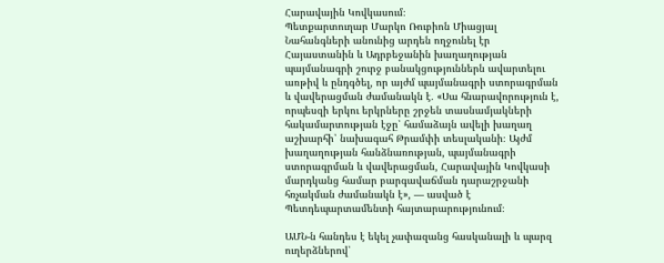Հարավային Կովկասում։
Պետքարտուղար Մարկո Ռուբիոն Միացյալ Նահանգների անունից արդեն ողջունել էր Հայաստանին և Ադրբեջանին խաղաղության պայմանագրի շուրջ բանակցություններն ավարտելու առթիվ և ընդգծել, որ այժմ պայմանագրի ստորագրման և վավերացման ժամանակն է․ «Սա հնարավորություն է, որպեսզի երկու երկրները շրջեն տասնամյակների հակամարտության էջը՝ համաձայն ավելի խաղաղ աշխարհի՝ նախագահ Թրամփի տեսլականի։ Այժմ խաղաղության հանձնառության, պայմանագրի ստորագրման և վավերացման, Հարավային Կովկասի մարդկանց համար բարգավաճման դարաշրջանի հռչակման ժամանակն է», — ասված է Պետդեպարտամենտի հայտարարությունում։

ԱՄՆ‑ն հանդես է եկել չափազանց հասկանալի և պարզ ուղերձներով՝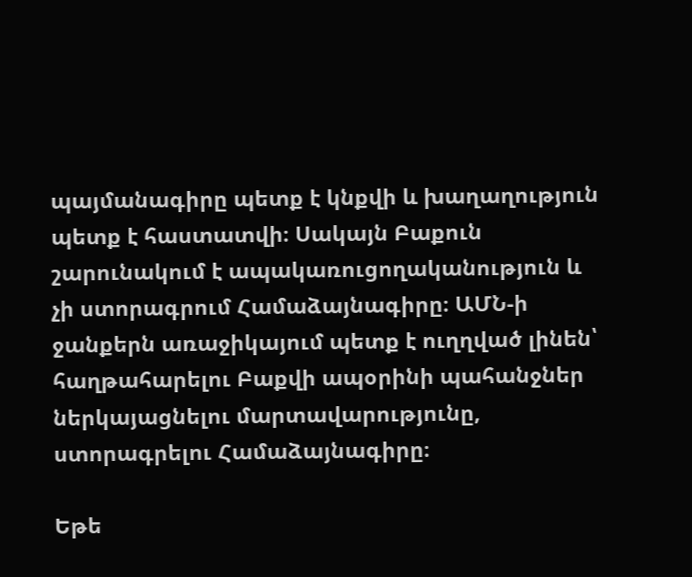պայմանագիրը պետք է կնքվի և խաղաղություն պետք է հաստատվի։ Սակայն Բաքուն շարունակում է ապակառուցողականություն և չի ստորագրում Համաձայնագիրը։ ԱՄՆ‑ի ջանքերն առաջիկայում պետք է ուղղված լինեն՝ հաղթահարելու Բաքվի ապօրինի պահանջներ ներկայացնելու մարտավարությունը, ստորագրելու Համաձայնագիրը։

Եթե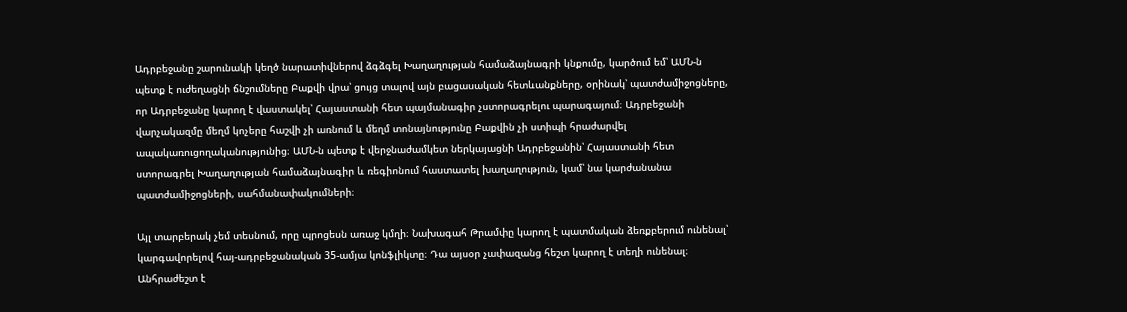Ադրբեջանը շարունակի կեղծ նարատիվներով ձգձգել Խաղաղության համաձայնագրի կնքումը, կարծում եմ՝ ԱՄՆ‑ն պետք է ուժեղացնի ճնշումները Բաքվի վրա՝ ցույց տալով այն բացասական հետևանքները, օրինակ՝ պատժամիջոցները, որ Ադրբեջանը կարող է վաստակել՝ Հայաստանի հետ պայմանագիր չստորագրելու պարագայում։ Ադրբեջանի վարչակազմը մեղմ կոչերը հաշվի չի առնում և մեղմ տոնայնությունը Բաքվին չի ստիպի հրաժարվել ապակառուցողականությունից։ ԱՄՆ‑ն պետք է վերջնաժամկետ ներկայացնի Ադրբեջանին՝ Հայաստանի հետ ստորագրել Խաղաղության համաձայնագիր և ռեգիոնում հաստատել խաղաղություն, կամ՝ նա կարժանանա պատժամիջոցների, սահմանափակումների։

Այլ տարբերակ չեմ տեսնում, որը պրոցեսն առաջ կմղի։ Նախագահ Թրամփը կարող է պատմական ձեռքբերում ունենալ՝ կարգավորելով հայ-ադրբեջանական 35-ամյա կոնֆլիկտը։ Դա այսօր չափազանց հեշտ կարող է տեղի ունենալ։ Անհրաժեշտ է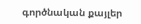գործնական քայլեր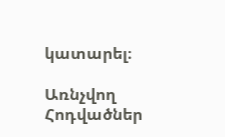կատարել։

Առնչվող Հոդվածներ